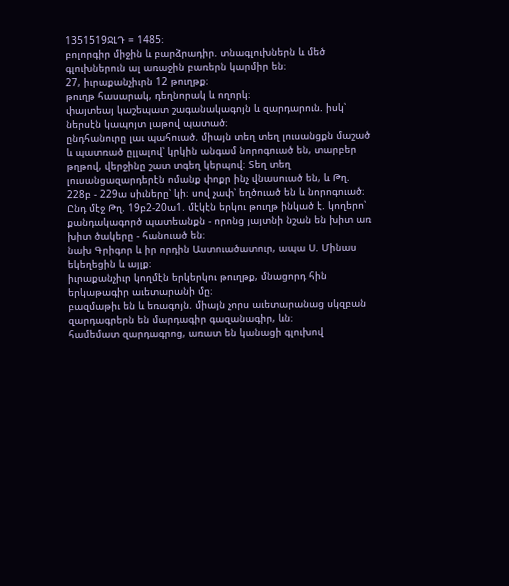1351519ՋԼԴ = 1485։
բոլորգիր միջին և բարձրադիր. տնագլուխներն և մեծ գլուխներուն ալ առաջին բառերն կարմիր են։
27, իւրաքանչիւրն 12 թուղթք։
թուղթ հասարակ, դեղնորակ և ողորկ։
փայտեայ կաշեպատ շագանակագոյն և զարդարուն. իսկ՝ ներսէն կապոյտ լաթով պատած։
ընդհանուրը լաւ պահուած. միայն տեղ տեղ լուսանցքն մաշած և պատռած ըլլալով՝ կրկին անգամ նորոգուած են, տարբեր թղթով, վերջինը շատ տգեղ կերպով։ Տեղ տեղ լուսանցազարդերէն ոմանք փոքր ինչ վնասուած են, և Թղ. 228բ - 229ա սիւները՝ կի։ սով չափ՝ եղծուած են և նորոգուած։ Ընդ մէջ Թղ. 19բ2-20ա1. մէկէն երկու թուղթ ինկած է. կողերո՝ քանդակագործ պատեանքն - որոնց յայտնի նշան են խիտ առ խիտ ծակերը - հանուած են։
նախ Գրիգոր և իր որդին Աստուածատուր, ապա Ս. Մինաս եկեղեցին և այլք։
իւրաքանչիւր կողմէն երկերկու թուղթք, մնացորդ հին երկաթագիր աւետարանի մը։
բազմաթիւ են և եռագոյն. միայն չորս աւետարանաց սկզբան զարդագրերն են մարդագիր գազանագիր, ևն։
համեմատ զարդագրոց, առատ են կանացի գլուխով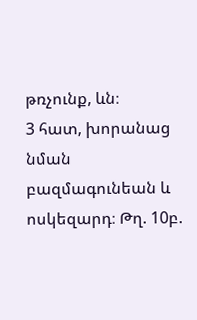թռչունք, ևն։
3 հատ, խորանաց նման բազմագունեան և ոսկեզարդ։ Թղ. 10բ.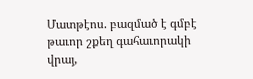Մատթէոս. բազմած է գմբէ թաւոր շքեղ գահաւորակի վրայ,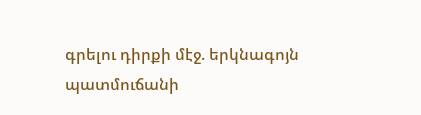գրելու դիրքի մէջ. երկնագոյն պատմուճանի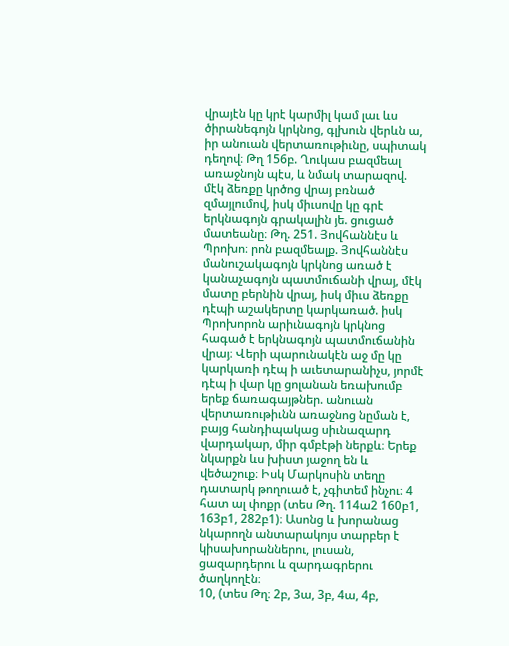վրայէն կը կրէ կարմիլ կամ լաւ ևս ծիրանեգոյն կրկնոց, գլխուն վերևն ա, իր անուան վերտառութիւնը, սպիտակ դեղով։ Թղ 156բ. Ղուկաս բազմեալ առաջնոյն պէս, և նմակ տարազով. մէկ ձեռքը կրծոց վրայ բռնած զմայլումով, իսկ միւսովը կը գրէ երկնագոյն գրակալին յե. ցուցած մատեանը։ Թղ. 251. Յովհաննէս և Պրոխո։ րոն բազմեալք. Յովհաննէս մանուշակագոյն կրկնոց առած է կանաչագոյն պատմուճանի վրայ, մէկ մատը բերնին վրայ, իսկ միւս ձեռքը դէպի աշակերտը կարկառած. իսկ Պրոխորոն արիւնագոյն կրկնոց հագած է երկնագոյն պատմուճանին վրայ։ Վերի պարունակէն աջ մը կը կարկառի դէպ ի աւետարանիչս, յորմէ դէպ ի վար կը ցոլանան եռախումբ երեք ճառագայթներ. անուան վերտառութիւնն առաջնոց նըման է, բայց հանդիպակաց սիւնազարդ վարդակար, միր գմբէթի ներքև։ Երեք նկարքն ևս խիստ յաջող են և վեծաշուք։ Իսկ Մարկոսին տեղը դատարկ թողուած է, չգիտեմ ինչու։ 4 հատ ալ փոքր (տես Թղ. 114ա2 160բ1, 163բ1, 282բ1)։ Ասոնց և խորանաց նկարողն անտարակոյս տարբեր է կիսախորաններու, լուսան, ցազարդերու և զարդագրերու ծաղկողէն։
10, (տես Թղ։ 2բ, 3ա, 3բ, 4ա, 4բ,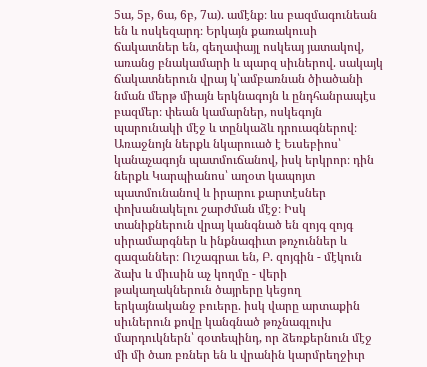5ա, 5բ, 6ա, 6բ, 7ա). ամէնք։ ևս բազմագունեան են և ոսկեզարդ։ Երկայն քառակուսի ճակատներ են, գեղափայլ ոսկեայ յատակով, առանց բնակամարի և պարզ սիւներով. սակայկ ճակատներուն վրայ կ՝ամբառնան ծիածանի նման մերթ միայն երկնագոյն և ընդհանրապէս բազմեր։ փեան կամարներ, ոսկեգոյն պարունակի մէջ և տընկաձև դրուագներով։ Առաջնոյն ներքև նկարուած է Եւսեբիոս՝ կանաչագոյն պատմուճանով, իսկ երկրոր։ դին ներքև Կարպիանոս՝ աղօտ կապոյտ պատմունանով և իրարու քարտէսներ փոխանակելու շարժման մէջ։ Իսկ տանիքներուն վրայ կանգնած են զոյգ զոյգ սիրամարգներ և ինքնագիւտ թռչուններ և գազաններ։ Ուշագրաւ են, Բ. զոյգին - մէկուն ձախ և միւսին աչ կողմը - վերի թակաղակներուն ծայրերը կեցող երկայնականջ բուերը. իսկ վարը արտաքին սիւներուն քովը կանգնած թռչնագլուխ մարդուկներն՝ գօտեպինդ, որ ձեռքերնուն մէջ մի մի ծառ բռներ են և վրանին կարմրեղջիւր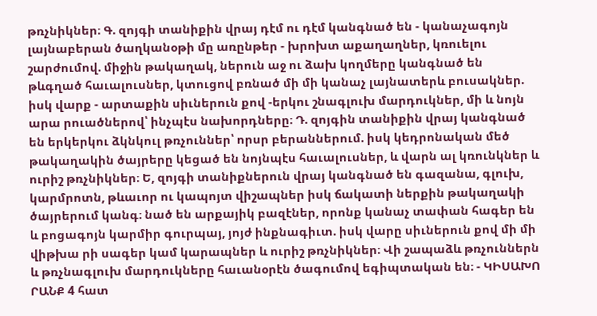թռչնիկներ։ Գ. զոյգի տանիքին վրայ դէմ ու դէմ կանգնած են - կանաչագոյն լայնաբերան ծաղկանօթի մը առընթեր - խրոխտ աքաղաղներ, կռուելու շարժումով. միջին թակաղակ, ներուն աջ ու ձախ կողմերը կանգնած են թևգղած հաւալուսներ, կտուցով բռնած մի մի կանաչ լայնատերև բուսակներ. իսկ վարք - արտաքին սիւներուն քով -երկու շնագլուխ մարդուկներ, մի և նոյն արա րուածներով՝ ինչպէս նախորդները։ Դ. զոյգին տանիքին վրայ կանգնած են երկերկու ձկնկուլ թռչուններ՝ որսր բերաններում. իսկ կեդրոնական մեծ թակաղակին ծայրերը կեցած են նոյնպէս հաւալուսներ, և վարն ալ կռունկներ և ուրիշ թռչնիկներ։ Ե, զոյգի տանիքներուն վրայ կանգնած են գազանա, գլուխ, կարմրոտն, թևաւոր ու կապոյտ վիշապներ իսկ ճակատի ներքին թակաղակի ծայրերում կանգ։ նած են արքայիկ բազէներ, որոնք կանաչ տափան հագեր են և բոցագոյն կարմիր գուրպայ, յոյժ ինքնագիւտ. իսկ վարը սիւներուն քով մի մի վիթխա րի սագեր կամ կարապներ և ուրիշ թռչնիկներ։ Վի շապաձև թռչուններն և թռչնագլուխ մարդուկները հաւանօրէն ծագումով եգիպտական են։ - ԿԻՍԱԽՈ ՐԱՆՔ 4 հատ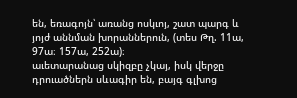են, եռագոյն՝ առանց ոսկւոյ, շատ պարգ և յոյժ աննման խորաններուն, (տես Թղ. 11ա, 97ա։ 157ա, 252ա)։
աւետարանաց սկիզբը չկայ, իսկ վերջը դրուածներն սևագիր են, բայգ գլխոց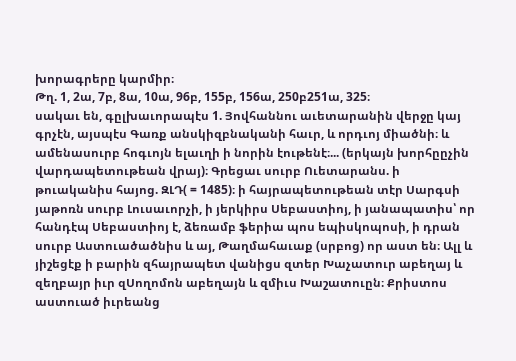խորագրերը կարմիր։
Թղ. 1, 2ա, 7բ, 8ա, 10ա, 96բ, 155բ, 156ա, 250բ251ա, 325։
սակաւ են, գըլխաւորապէս 1. Յովհաննու աւետարանին վերջը կայ գրչէն, այսպէս Գառք անսկիզբնականի հաւր, և որդւոյ միածնի։ և ամենասուրբ հոգւոյն ելաւղի ի նորին էութենէ։... (երկայն խորհըըչին վարդապետութեան վրայ)։ Գրեցաւ սուրբ Ուետարանս. ի թուականիս հայոց. ԶԼԴ( = 1485)։ ի հայրապետութեան տէր Սարգսի յաթոռն սուրբ Լուսաւորչի, ի յերկիրս Սեբաստիոյ, ի յանապատիս՝ որ հանդէպ Սեբաստիոյ է, ձեռամբ ֆերիա պոս եպիսկոպոսի, ի դրան սուրբ Աստուածածնիս և այ, Թաղմահաւաք (սրբոց) որ աստ են։ Ալլ և յիշեցէք ի բարին զհայրապետ վանիցս զտեր Խաչատուր աբեղայ և զեղբայր իւր զՍողոմոն աբեղայն և զմիւս Խաշատուըն։ Քրիստոս աստուած իւրեանց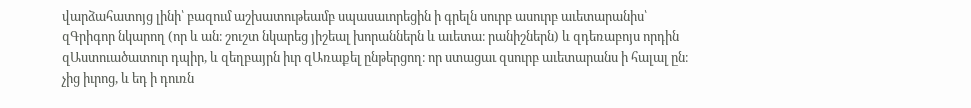վարձահատոյց լինի՝ բազում աշխատութեամբ սպասաւորեցին ի գրելն սուրբ ասուրբ աւետարանիս՝ զԳրիգոր նկարող (որ և ան։ շուշտ նկարեց յիշեալ խորաններն և աւետա։ րանիշներն) և զդեռաբոյս որդին զԱստուածատուր դպիր, և զեղբայրն իւր զԱռաքել ընթերցող։ որ ստացաւ զսուրբ աւետարանս ի հալալ ըն։ չից իւրոց, և եդ ի դուռն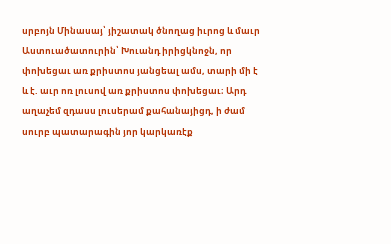սրբոյն Մինասայ՝ յիշատակ ծնողաց իւրոց և մաւր Աստուածատուրին՝ Խուանդ իրիցկնոջն, որ փոխեցաւ առ քրիստոս յանցեալ ամս, տարի մի է և է. աւր ոռ լուսով առ քրիստոս փոխեցաւ։ Արդ աղաչեմ զդասս լուսերամ քահանայիցդ, ի ժամ սուրբ պատարագին յոր կարկառէք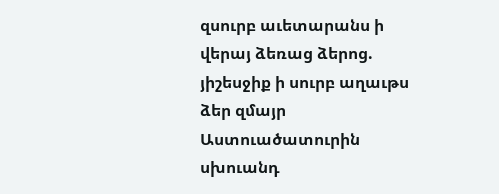զսուրբ աւետարանս ի վերայ ձեռաց ձերոց. յիշեսջիք ի սուրբ աղաւթս ձեր զմայր Աստուածատուրին սխուանդ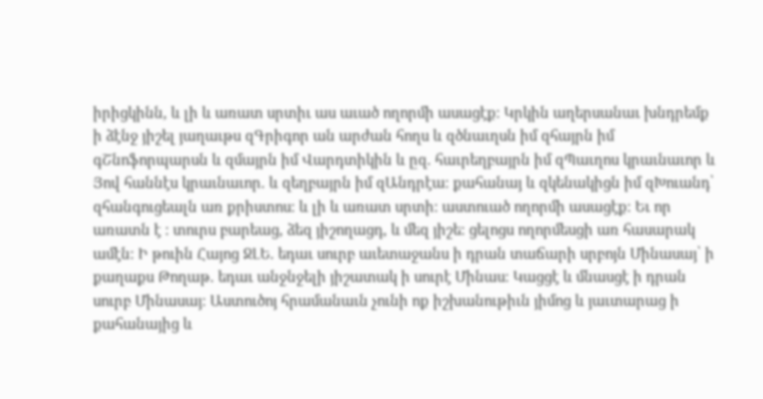իրիցկինն, և լի և առատ սրտիւ աս աւած ողորմի ասացէք։ Կրկին աղերսանաւ խնդրեմք ի ձէնջ յիշել յաղաւթս զԳրիգոր ան արժան հողս և զծնաւղսն իմ զհայրն իմ գՇնոֆորպարսն և զմայրն իմ Վարդտիկին և ըզ. հաւրեղբայրն իմ զՊաւղոս կրաւնաւոր և Յով հաննէս կրաւնաւոր. և զեղբայրն իմ զԱնդրէա։ քահանայ և զկենակիցն իմ զԽուանդ՝ զհանգուցեալն առ քրիստոս։ և լի և առատ սրտի։ աստուած ողորմի ասացէք։ Եւ որ առատն է ։ տուրս բարեաց, ձեզ յիշողացդ, և մեզ յիշե։ ցելոցս ողորմեսցի առ հասարակ ամէն։ Ի թուին Հայոց ՋԼԵ. եդաւ սուրբ աւետաջանս ի դրան տաճարի սրբոյն Մինասայ՝ ի քաղաքս Թողաթ. եդաւ անջնջելի յիշատակ ի սուրէ Մինաս։ Կացցէ և մնասցէ ի դրան սուրբ Մինասայ։ Աստուծոյ հրամանաւն չունի ոք իշխանութիւն յիմոց և յաւտարաց ի քահանայից և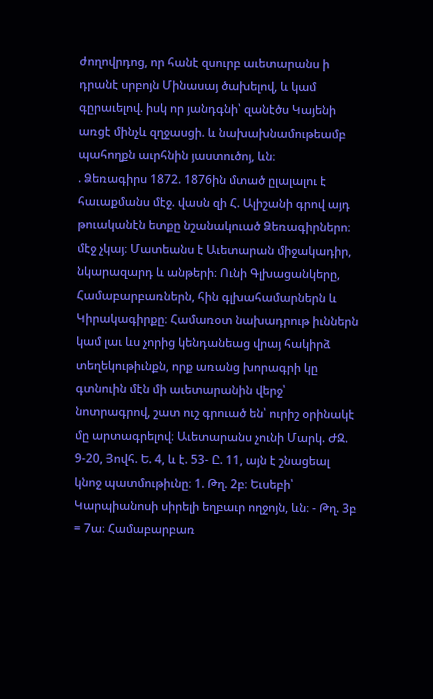ժողովրդոց, որ հանէ զսուրբ աւետարանս ի դրանէ սրբոյն Մինասայ ծախելով, և կամ գըրաւելով. իսկ որ յանդգնի՝ զանէծս Կայենի առցէ մինչև զղջասցի. և նախախնամութեամբ պահողքն աւրհնին յաստուծոյ, ևն։
. Ձեռագիրս 1872. 1876ին մտած ըլալալու է հաւաքմանս մէջ. վասն զի Հ. Ալիշանի գրով այդ թուականէն ետքը նշանակուած Ձեռագիրներո։ մէջ չկայ։ Մատեանս է Աւետարան միջակադիր, նկարազարդ և անթերի։ Ունի Գլխացանկերը, Համաբարբառներն, հին գլխահամարներն և Կիրակագիրքը։ Համառօտ նախադրութ իւններն կամ լաւ ևս չորից կենդանեաց վրայ հակիրձ տեղեկութիւնքն, որք առանց խորագրի կը գտնուին մէն մի աւետարանին վերջ՝ նոտրագրով, շատ ուշ գրուած են՝ ուրիշ օրինակէ մը արտագրելով։ Աւետարանս չունի Մարկ. ԺԶ. 9-20, Յովհ. Ե. 4, և է. 53- Ը. 11, այն է շնացեալ կնոջ պատմութիւնը։ 1. Թղ. 2բ։ Եւսեբի՝ Կարպիանոսի սիրելի եղբաւր ողջոյն, ևն։ - Թղ. 3բ = 7ա։ Համաբարբառ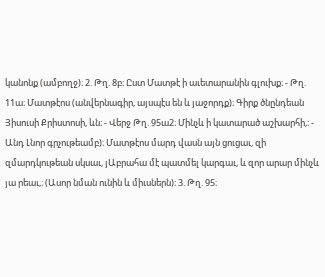կանոնք (ամբողջ)։ 2. Թղ. 8բ։ Ըստ Մատթէ ի աւետարանին գլուխք։ - Թղ. 11ա։ Մատթէոս (անվերնագիր, այսպէս են և յաջորդք)։ Գիրք ծնընդեան Յիսուսի Քրիստոսի, ևն։ - Վերջ Թղ. 95ա2։ Մինչև ի կատարած աշխարհի,։ - Անդ Լնոր գրչութեամբ)։ Մատթէոս մարդ վասն այն ցուցաւ, զի զմարդկութեան սկսաւ, յԱբրահա մէ պատմել կարգաւ, և զոր արար մինչև յա րեաւ,։ (Ասոր նման ունին և միւսներն)։ 3. Թղ. 95։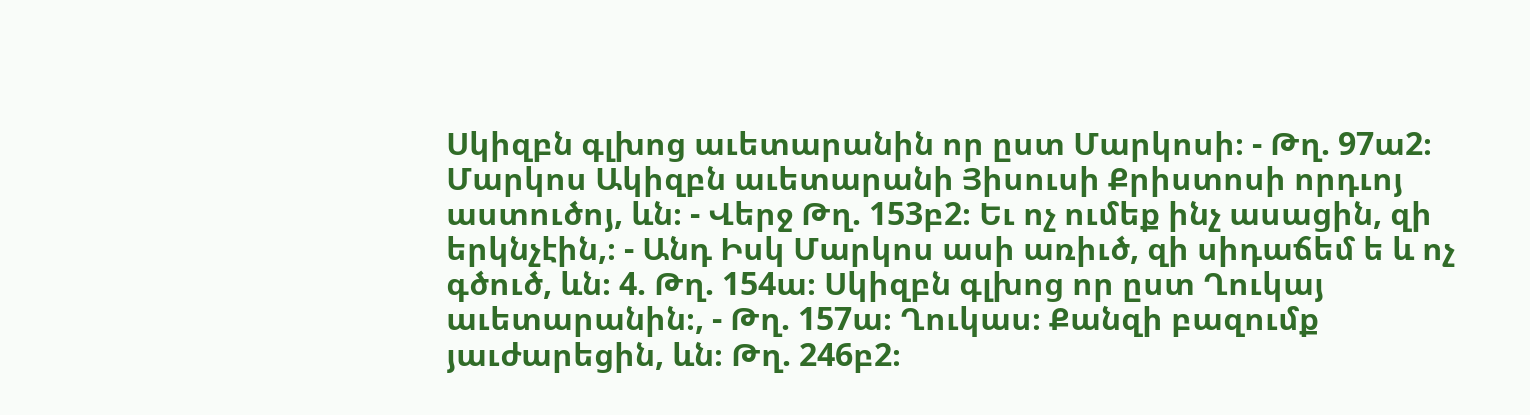Սկիզբն գլխոց աւետարանին որ ըստ Մարկոսի։ - Թղ. 97ա2։ Մարկոս Ակիզբն աւետարանի Յիսուսի Քրիստոսի որդւոյ աստուծոյ, ևն։ - Վերջ Թղ. 153բ2։ Եւ ոչ ումեք ինչ ասացին, զի երկնչէին,։ - Անդ Իսկ Մարկոս ասի առիւծ, զի սիդաճեմ ե և ոչ գծուծ, ևն։ 4. Թղ. 154ա։ Սկիզբն գլխոց որ ըստ Ղուկայ աւետարանին։, - Թղ. 157ա։ Ղուկաս։ Քանզի բազումք յաւժարեցին, ևն։ Թղ. 246բ2։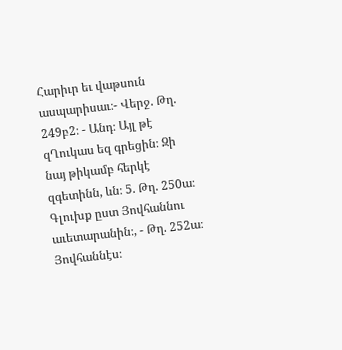Հարիւր եւ վաթսուն ասպարիսաւ։- Վերջ. Թղ. 249բ2։ - Անդ։ Այլ թէ զՂուկաս եզ գրեցին։ Զի նայ թիկամբ հերկէ զգետինն, ևն։ 5. Թղ. 250ա։ Գլուխք ըստ Յովհաննու աւետարանին։, - Թղ. 252ա։ Յովհաննէս։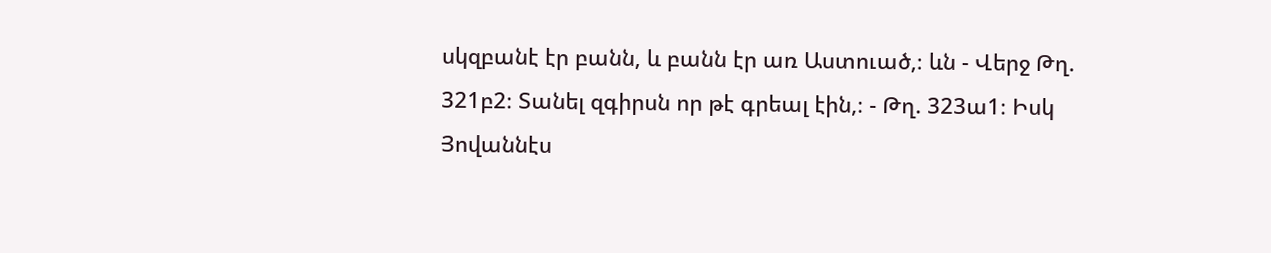սկզբանէ էր բանն, և բանն էր առ Աստուած,։ ևն - Վերջ Թղ. 321բ2։ Տանել զգիրսն որ թէ գրեալ էին,։ - Թղ. 323ա1։ Իսկ Յովաննէս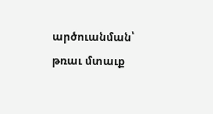արծուանման՝ թռաւ մտաւք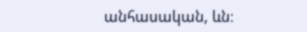անհասական, ևն։